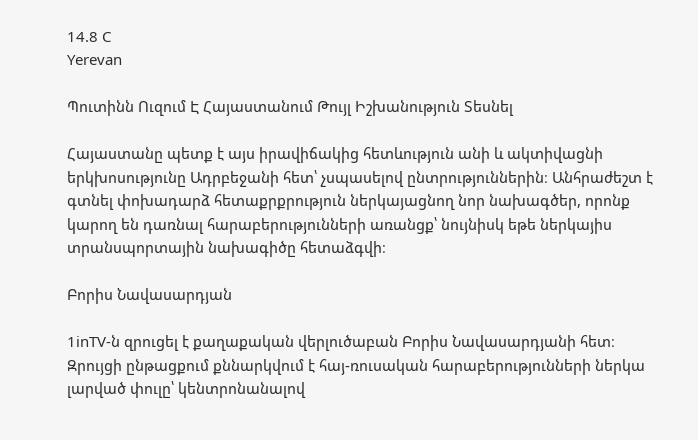14.8 C
Yerevan

Պուտինն Ուզում Է Հայաստանում Թույլ Իշխանություն Տեսնել

Հայաստանը պետք է այս իրավիճակից հետևություն անի և ակտիվացնի երկխոսությունը Ադրբեջանի հետ՝ չսպասելով ընտրություններին։ Անհրաժեշտ է գտնել փոխադարձ հետաքրքրություն ներկայացնող նոր նախագծեր, որոնք կարող են դառնալ հարաբերությունների առանցք՝ նույնիսկ եթե ներկայիս տրանսպորտային նախագիծը հետաձգվի։

Բորիս Նավասարդյան

1inTV‑ն զրուցել է քաղաքական վերլուծաբան Բորիս Նավասարդյանի հետ։ Զրույցի ընթացքում քննարկվում է հայ-ռուսական հարաբերությունների ներկա լարված փուլը՝ կենտրոնանալով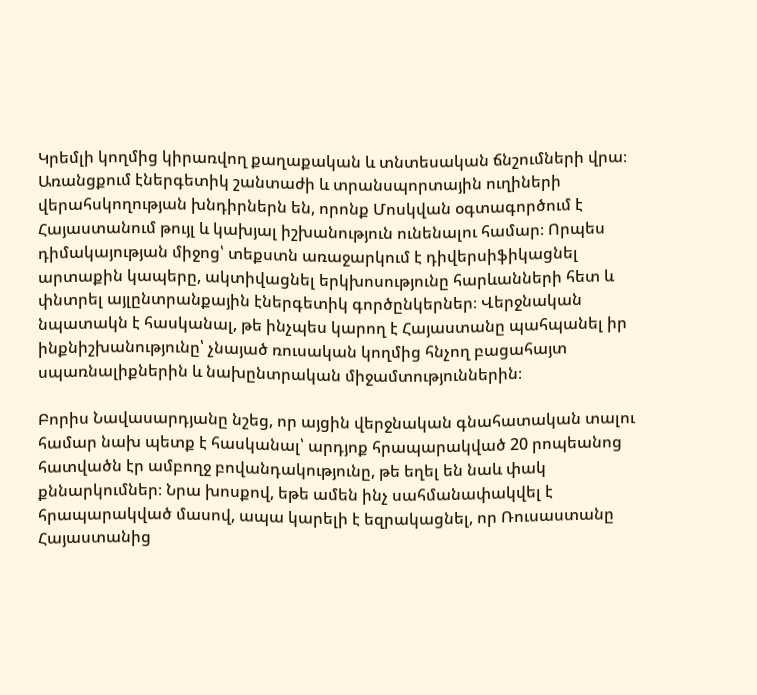Կրեմլի կողմից կիրառվող քաղաքական և տնտեսական ճնշումների վրա։ Առանցքում էներգետիկ շանտաժի և տրանսպորտային ուղիների վերահսկողության խնդիրներն են, որոնք Մոսկվան օգտագործում է Հայաստանում թույլ և կախյալ իշխանություն ունենալու համար։ Որպես դիմակայության միջոց՝ տեքստն առաջարկում է դիվերսիֆիկացնել արտաքին կապերը, ակտիվացնել երկխոսությունը հարևանների հետ և փնտրել այլընտրանքային էներգետիկ գործընկերներ։ Վերջնական նպատակն է հասկանալ, թե ինչպես կարող է Հայաստանը պահպանել իր ինքնիշխանությունը՝ չնայած ռուսական կողմից հնչող բացահայտ սպառնալիքներին և նախընտրական միջամտություններին։

Բորիս Նավասարդյանը նշեց, որ այցին վերջնական գնահատական տալու համար նախ պետք է հասկանալ՝ արդյոք հրապարակված 20 րոպեանոց հատվածն էր ամբողջ բովանդակությունը, թե եղել են նաև փակ քննարկումներ։ Նրա խոսքով, եթե ամեն ինչ սահմանափակվել է հրապարակված մասով, ապա կարելի է եզրակացնել, որ Ռուսաստանը Հայաստանից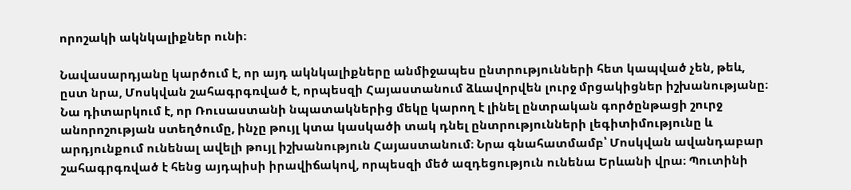որոշակի ակնկալիքներ ունի։

Նավասարդյանը կարծում է, որ այդ ակնկալիքները անմիջապես ընտրությունների հետ կապված չեն, թեև, ըստ նրա, Մոսկվան շահագրգռված է, որպեսզի Հայաստանում ձևավորվեն լուրջ մրցակիցներ իշխանությանը։ Նա դիտարկում է, որ Ռուսաստանի նպատակներից մեկը կարող է լինել ընտրական գործընթացի շուրջ անորոշության ստեղծումը, ինչը թույլ կտա կասկածի տակ դնել ընտրությունների լեգիտիմությունը և արդյունքում ունենալ ավելի թույլ իշխանություն Հայաստանում։ Նրա գնահատմամբ՝ Մոսկվան ավանդաբար շահագրգռված է հենց այդպիսի իրավիճակով, որպեսզի մեծ ազդեցություն ունենա Երևանի վրա։ Պուտինի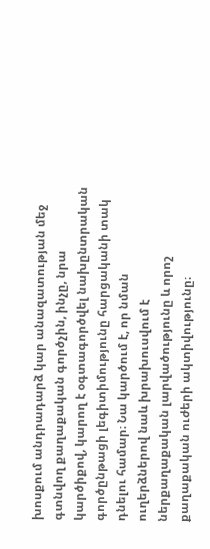խոսքում անդրադարձ կար անազատության մեջ գտնվող քաղաքական գործչին, ինչը, նրա կարծիքով, կարող է օգտագործվել նախընտրական գործընթացի լեգիտիմությունը հարցականի տակ դնելու համար։ Նա կարծում է, որ նման ուղերձներով նաև խրախուսվում է ներքաղաքական լարվածությունը և որոշ քաղաքական ուժերի ակտիվությունը։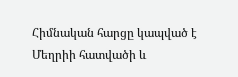Հիմնական հարցը կապված է Մեղրիի հատվածի և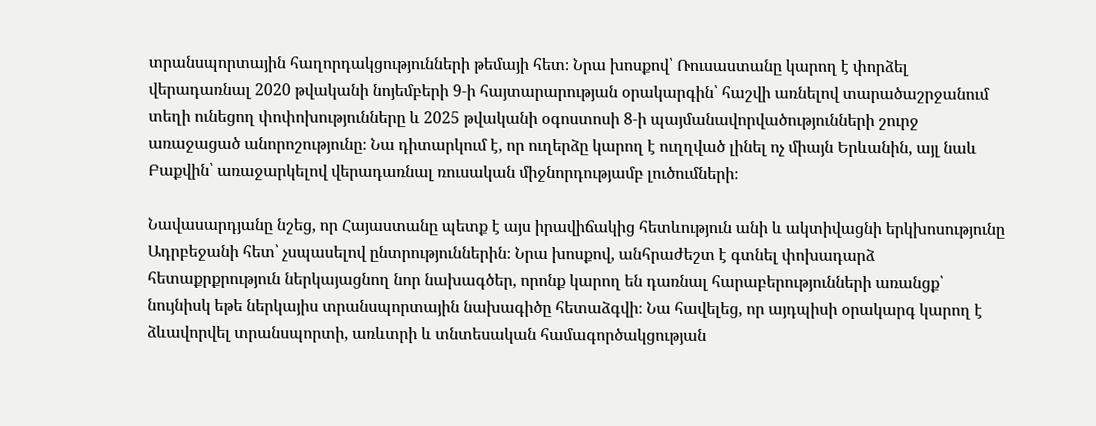տրանսպորտային հաղորդակցությունների թեմայի հետ։ Նրա խոսքով՝ Ռուսաստանը կարող է փորձել վերադառնալ 2020 թվականի նոյեմբերի 9‑ի հայտարարության օրակարգին՝ հաշվի առնելով տարածաշրջանում տեղի ունեցող փոփոխությունները և 2025 թվականի օգոստոսի 8‑ի պայմանավորվածությունների շուրջ առաջացած անորոշությունը։ Նա դիտարկում է, որ ուղերձը կարող է ուղղված լինել ոչ միայն Երևանին, այլ նաև Բաքվին՝ առաջարկելով վերադառնալ ռուսական միջնորդությամբ լուծումների։

Նավասարդյանը նշեց, որ Հայաստանը պետք է այս իրավիճակից հետևություն անի և ակտիվացնի երկխոսությունը Ադրբեջանի հետ՝ չսպասելով ընտրություններին։ Նրա խոսքով, անհրաժեշտ է գտնել փոխադարձ հետաքրքրություն ներկայացնող նոր նախագծեր, որոնք կարող են դառնալ հարաբերությունների առանցք՝ նույնիսկ եթե ներկայիս տրանսպորտային նախագիծը հետաձգվի։ Նա հավելեց, որ այդպիսի օրակարգ կարող է ձևավորվել տրանսպորտի, առևտրի և տնտեսական համագործակցության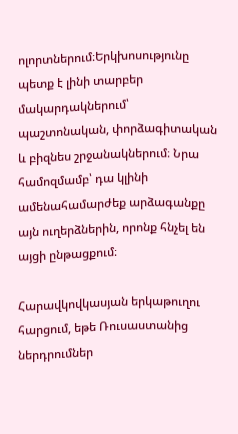ոլորտներում։Երկխոսությունը պետք է լինի տարբեր մակարդակներում՝ պաշտոնական, փորձագիտական և բիզնես շրջանակներում։ Նրա համոզմամբ՝ դա կլինի ամենահամարժեք արձագանքը այն ուղերձներին, որոնք հնչել են այցի ընթացքում։

Հարավկովկասյան երկաթուղու հարցում, եթե Ռուսաստանից ներդրումներ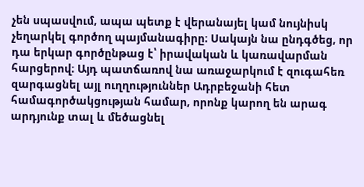չեն սպասվում, ապա պետք է վերանայել կամ նույնիսկ չեղարկել գործող պայմանագիրը։ Սակայն նա ընդգծեց, որ դա երկար գործընթաց է՝ իրավական և կառավարման հարցերով։ Այդ պատճառով նա առաջարկում է զուգահեռ զարգացնել այլ ուղղություններ Ադրբեջանի հետ համագործակցության համար, որոնք կարող են արագ արդյունք տալ և մեծացնել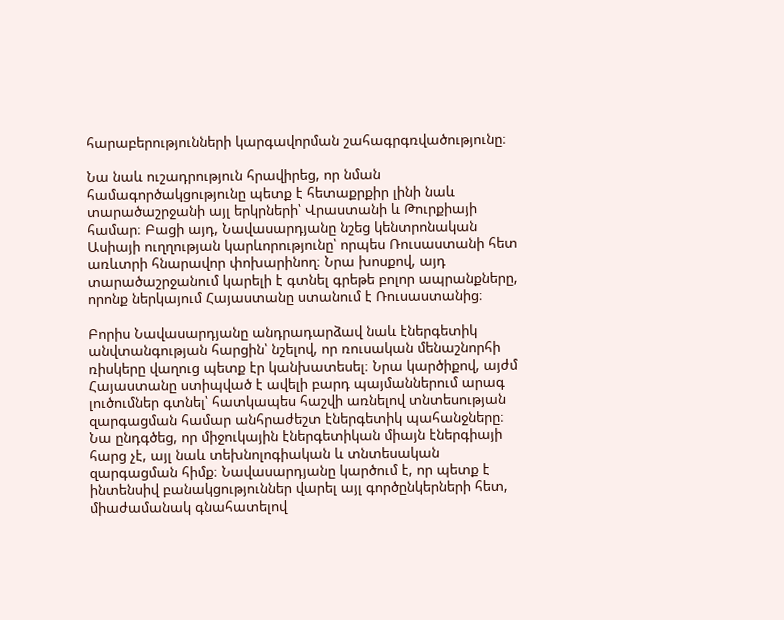հարաբերությունների կարգավորման շահագրգռվածությունը։

Նա նաև ուշադրություն հրավիրեց, որ նման համագործակցությունը պետք է հետաքրքիր լինի նաև տարածաշրջանի այլ երկրների՝ Վրաստանի և Թուրքիայի համար։ Բացի այդ, Նավասարդյանը նշեց կենտրոնական Ասիայի ուղղության կարևորությունը՝ որպես Ռուսաստանի հետ առևտրի հնարավոր փոխարինող։ Նրա խոսքով, այդ տարածաշրջանում կարելի է գտնել գրեթե բոլոր ապրանքները, որոնք ներկայում Հայաստանը ստանում է Ռուսաստանից։

Բորիս Նավասարդյանը անդրադարձավ նաև էներգետիկ անվտանգության հարցին՝ նշելով, որ ռուսական մենաշնորհի ռիսկերը վաղուց պետք էր կանխատեսել։ Նրա կարծիքով, այժմ Հայաստանը ստիպված է ավելի բարդ պայմաններում արագ լուծումներ գտնել՝ հատկապես հաշվի առնելով տնտեսության զարգացման համար անհրաժեշտ էներգետիկ պահանջները։ Նա ընդգծեց, որ միջուկային էներգետիկան միայն էներգիայի հարց չէ, այլ նաև տեխնոլոգիական և տնտեսական զարգացման հիմք։ Նավասարդյանը կարծում է, որ պետք է ինտենսիվ բանակցություններ վարել այլ գործընկերների հետ, միաժամանակ գնահատելով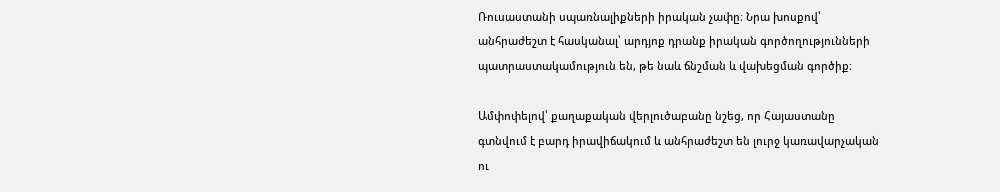Ռուսաստանի սպառնալիքների իրական չափը։ Նրա խոսքով՝ անհրաժեշտ է հասկանալ՝ արդյոք դրանք իրական գործողությունների պատրաստակամություն են, թե նաև ճնշման և վախեցման գործիք։

Ամփոփելով՝ քաղաքական վերլուծաբանը նշեց, որ Հայաստանը գտնվում է բարդ իրավիճակում և անհրաժեշտ են լուրջ կառավարչական ու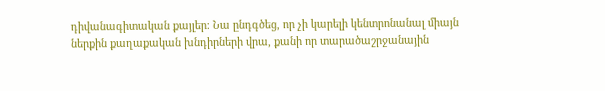դիվանագիտական քայլեր։ Նա ընդգծեց, որ չի կարելի կենտրոնանալ միայն ներքին քաղաքական խնդիրների վրա, քանի որ տարածաշրջանային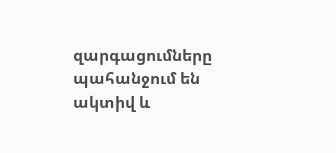զարգացումները պահանջում են ակտիվ և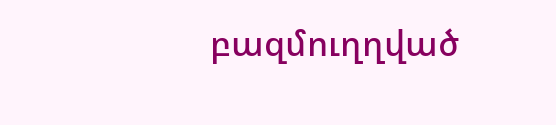բազմուղղված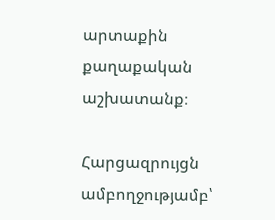արտաքին քաղաքական աշխատանք։

Հարցազրույցն ամբողջությամբ՝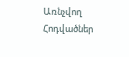Առնչվող Հոդվածներ